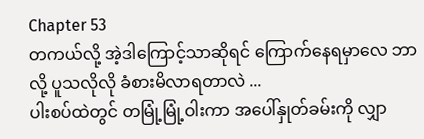Chapter 53
တကယ်လို့ အဲ့ဒါကြောင့်သာဆိုရင် ကြောက်နေရမှာလေ ဘာလို့ ပူသလိုလို ခံစားမိလာရတာလဲ ...
ပါးစပ်ထဲတွင် တမြုံ့မြုံ့ဝါးကာ အပေါ်နှုတ်ခမ်းကို လျှာ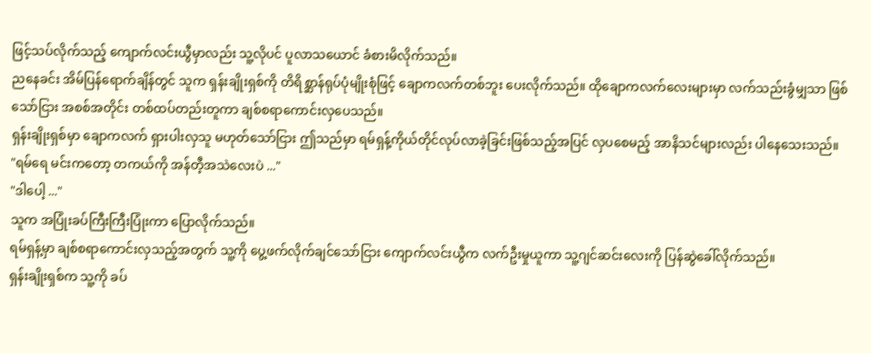ဖြင့်သပ်လိုက်သည့် ကျောက်လင်းယွီမှာလည်း သူ့လိုပင် ပူလာသယောင် ခံစားမိလိုက်သည်။
ညနေခင်း အိမ်ပြန်ရောက်ချိန်တွင် သူက ရှန်းချိုးရှစ်ကို တိရိစ္ဆာန်ရုပ်ပုံမျိုးစုံဖြင့် ချောကလက်တစ်ဘူး ပေးလိုက်သည်။ ထိုချောကလက်လေးများမှာ လက်သည်းခွံမျှသာ ဖြစ်သော်ငြား အစစ်အတိုင်း တစ်ထပ်တည်းတူကာ ချစ်စရာကောင်းလှပေသည်။
ရှန်းချိုးရှစ်မှာ ချောကလက် ရှားပါးလှသူ မဟုတ်သော်ငြား ဤသည်မှာ ရမ်ရှန့်ကိုယ်တိုင်လုပ်လာခဲ့ခြင်းဖြစ်သည့်အပြင် လှပစေမည့် အာနိသင်များလည်း ပါနေသေးသည်။
"ရမ်ရေ မင်းကတော့ တကယ်ကို အန်တီ့အသဲလေးပဲ ..."
"ဒါပေါ့ ..."
သူက အပြုံးခပ်ကြီးကြီးပြုံးကာ ပြောလိုက်သည်။
ရမ်ရှန့်မှာ ချစ်စရာကောင်းလှသည့်အတွက် သူ့ကို ပွေ့ဖက်လိုက်ချင်သော်ငြား ကျောက်လင်းယွီက လက်ဦးမှုယူကာ သူ့ဂျင်ဆင်းလေးကို ပြန်ဆွဲခေါ်လိုက်သည်။
ရှန်းချိုးရှစ်က သူ့ကို ခပ်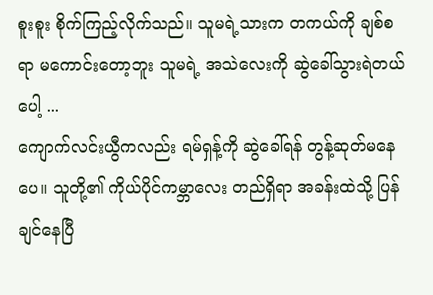စူးစူး စိုက်ကြည့်လိုက်သည်။ သူမရဲ့သားက တကယ်ကို ချစ်စရာ မကောင်းတော့ဘူး သူမရဲ့ အသဲလေးကို ဆွဲခေါ်သွားရဲတယ်ပေါ့ ...
ကျောက်လင်းယွီကလည်း ရမ်ရှန့်ကို ဆွဲခေါ်ရန် တွန့်ဆုတ်မနေပေ။ သူတို့၏ ကိုယ်ပိုင်ကမ္ဘာလေး တည်ရှိရာ အခန်းထဲသို့ ပြန်ချင်နေပြီ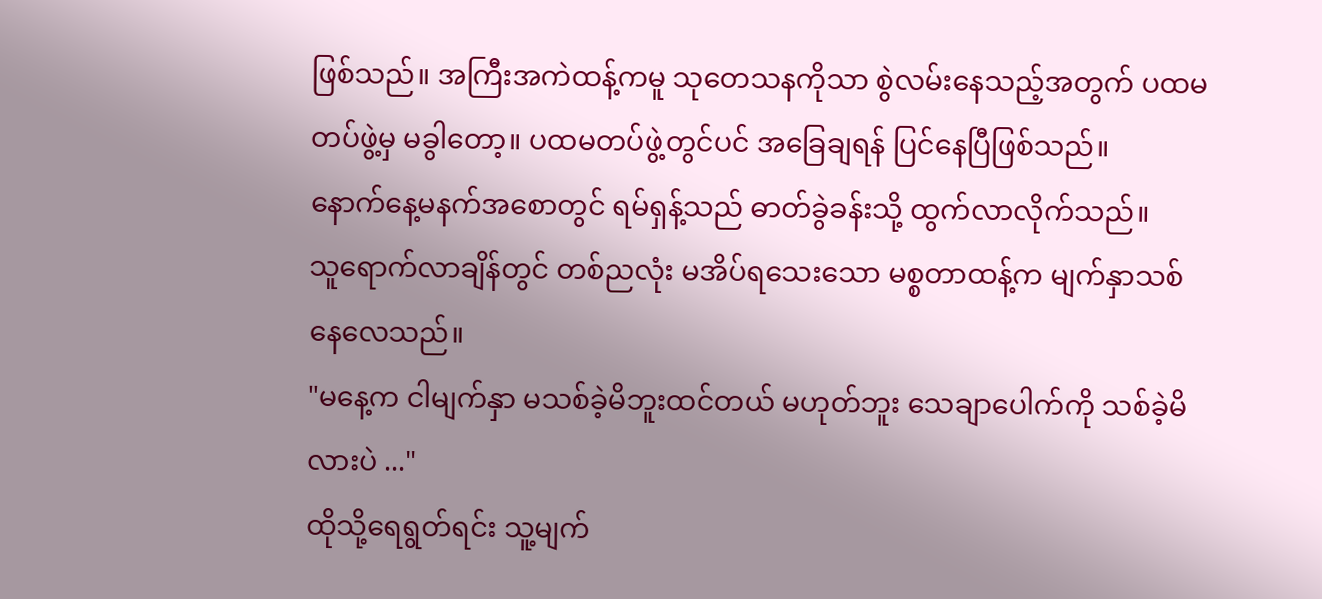ဖြစ်သည်။ အကြီးအကဲထန့်ကမူ သုတေသနကိုသာ စွဲလမ်းနေသည့်အတွက် ပထမတပ်ဖွဲ့မှ မခွါတော့။ ပထမတပ်ဖွဲ့တွင်ပင် အခြေချရန် ပြင်နေပြီဖြစ်သည်။
နောက်နေ့မနက်အစောတွင် ရမ်ရှန့်သည် ဓာတ်ခွဲခန်းသို့ ထွက်လာလိုက်သည်။
သူရောက်လာချိန်တွင် တစ်ညလုံး မအိပ်ရသေးသော မစ္စတာထန့်က မျက်နှာသစ်နေလေသည်။
"မနေ့က ငါမျက်နှာ မသစ်ခဲ့မိဘူးထင်တယ် မဟုတ်ဘူး သေချာပေါက်ကို သစ်ခဲ့မိလားပဲ ..."
ထိုသို့ရေရွတ်ရင်း သူ့မျက်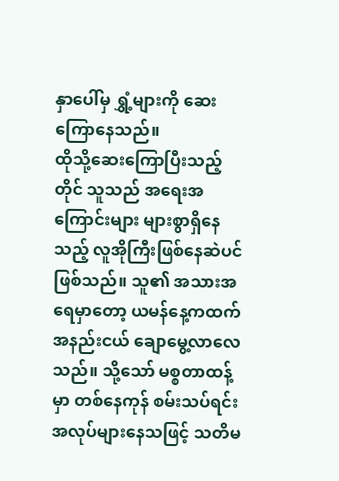နှာပေါ်မှ ရွှံ့များကို ဆေးကြောနေသည်။
ထိုသို့ဆေးကြောပြီးသည့်တိုင် သူသည် အရေးအကြောင်းများ များစွာရှိနေသည့် လူအိုကြီးဖြစ်နေဆဲပင်ဖြစ်သည်။ သူ၏ အသားအရေမှာတော့ ယမန်နေ့ကထက် အနည်းငယ် ချောမွေ့လာလေသည်။ သို့သော် မစ္စတာထန့်မှာ တစ်နေကုန် စမ်းသပ်ရင်း အလုပ်များနေသဖြင့် သတိမ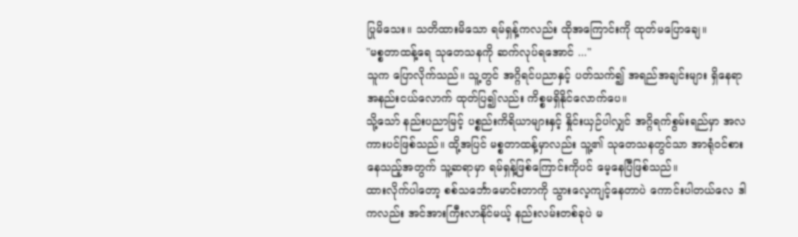ပြုမိသေး။ သတိထားမိသော ရမ်ရှန့်ကလည်း ထိုအကြောင်းကို ထုတ်မပြောချေ။
"မစ္စတာထန့်ရေ သုတေသနကို ဆက်လုပ်ရအောင် ..."
သူက ပြောလိုက်သည်။ သူ့တွင် အဂ္ဂိရင်ပညာနှင့် ပတ်သက်၍ အရည်အချင်းများ ရှိနေရာ အနည်းငယ်လောက် ထုတ်ပြ၍လည်း ကိစ္စမရှိနိုင်လောက်ပေ။
သို့သော် နည်းပညာမြင့် ပစ္စည်းကိရိယာများနှင့် နှိုင်းယှဉ်ပါလျှင် အဂ္ဂိရက်စွမ်းရည်မှာ အလကားပင်ဖြစ်သည်။ ထို့အပြင် မစ္စတာထန့်မှာလည်း သူ့၏ သုတေသနတွင်သာ အာရုံဝင်စားနေသည့်အတွက် သူ့ဆရာမှာ ရမ်ရှန့်ဖြစ်ကြောင်းကိုပင် မေ့နေပြီဖြစ်သည်။
ထားလိုက်ပါတော့ စစ်သင်္ဘောမောင်းတာကို သွားလေ့ကျင့်နေတာပဲ ကောင်းပါတယ်လေ ဒါကလည်း အင်အားကြီးလာနိုင်မယ့် နည်းလမ်းတစ်ခုပဲ မ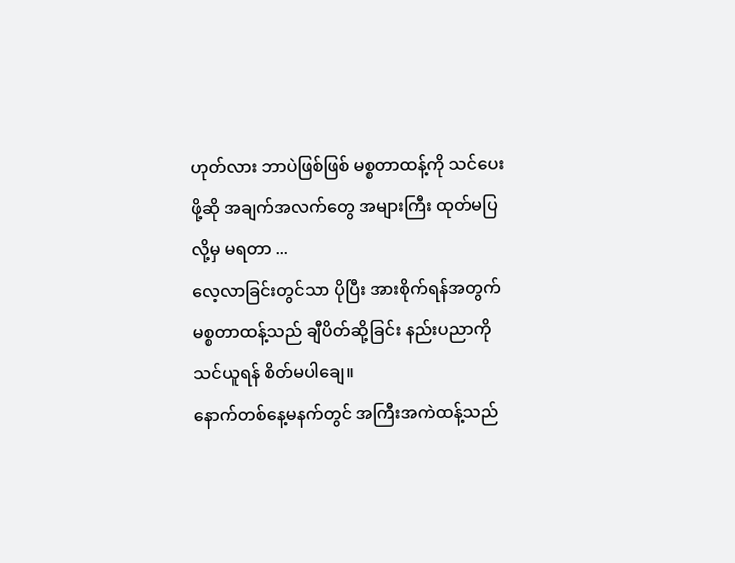ဟုတ်လား ဘာပဲဖြစ်ဖြစ် မစ္စတာထန့်ကို သင်ပေးဖို့ဆို အချက်အလက်တွေ အများကြီး ထုတ်မပြလို့မှ မရတာ ...
လေ့လာခြင်းတွင်သာ ပိုပြီး အားစိုက်ရန်အတွက် မစ္စတာထန့်သည် ချီပိတ်ဆို့ခြင်း နည်းပညာကို သင်ယူရန် စိတ်မပါချေ။
နောက်တစ်နေ့မနက်တွင် အကြီးအကဲထန့်သည်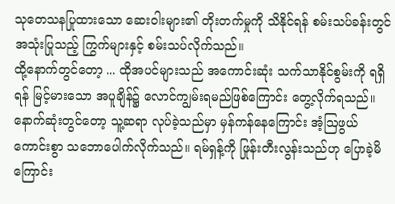သုတေသနပြုထားသော ဆေးဝါးများ၏ တိုးတက်မှုကို သိနိုင်ရန် စမ်းသပ်ခန်းတွင် အသုံးပြုသည့် ကြွက်များနှင့် စမ်းသပ်လိုက်သည်။
ထို့နောက်တွင်တော့ ... ထိုအပင်များသည် အကောင်းဆုံး သက်သာနိုင်စွမ်းကို ရရှိရန် မြင့်မားသော အပူချိန်၌ လောင်ကျွမ်းရမည်ဖြစ်ကြောင်း တွေ့လိုက်ရသည်။
နောက်ဆုံးတွင်တော့ သူ့ဆရာ လုပ်ခဲ့သည်မှာ မှန်ကန်နေကြောင်း အံ့ဩဖွယ်ကောင်းစွာ သဘောပေါက်လိုက်သည်။ ရမ်ရှန့်ကို ဖြုန်းတီးလွန်းသည်ဟု ပြောခဲ့မိကြောင်း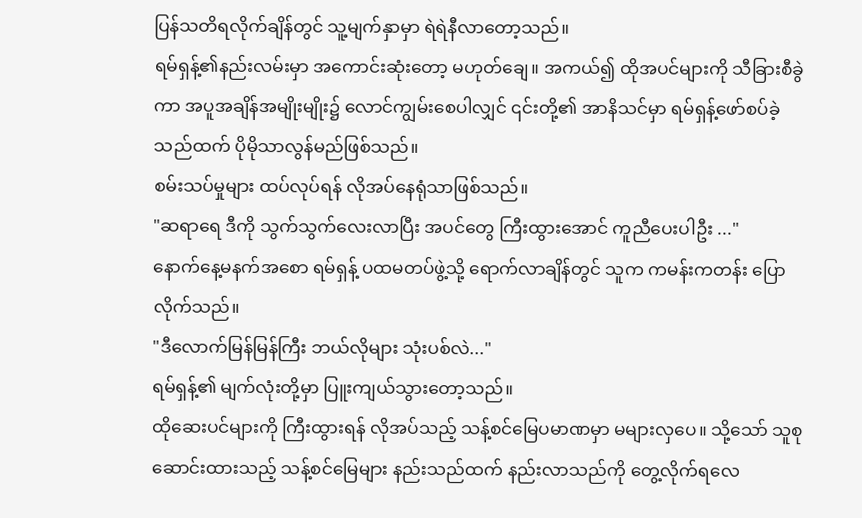ပြန်သတိရလိုက်ချိန်တွင် သူ့မျက်နှာမှာ ရဲရဲနီလာတော့သည်။
ရမ်ရှန့်၏နည်းလမ်းမှာ အကောင်းဆုံးတော့ မဟုတ်ချေ။ အကယ်၍ ထိုအပင်များကို သီခြားစီခွဲကာ အပူအချိန်အမျိုးမျိုး၌ လောင်ကျွမ်းစေပါလျှင် ၎င်းတို့၏ အာနိသင်မှာ ရမ်ရှန့်ဖော်စပ်ခဲ့သည်ထက် ပိုမိုသာလွန်မည်ဖြစ်သည်။
စမ်းသပ်မှုများ ထပ်လုပ်ရန် လိုအပ်နေရုံသာဖြစ်သည်။
"ဆရာရေ ဒီကို သွက်သွက်လေးလာပြီး အပင်တွေ ကြီးထွားအောင် ကူညီပေးပါဦး ..."
နောက်နေ့မနက်အစော ရမ်ရှန့် ပထမတပ်ဖွဲ့သို့ ရောက်လာချိန်တွင် သူက ကမန်းကတန်း ပြောလိုက်သည်။
"ဒီလောက်မြန်မြန်ကြီး ဘယ်လိုများ သုံးပစ်လဲ..."
ရမ်ရှန့်၏ မျက်လုံးတို့မှာ ပြူးကျယ်သွားတော့သည်။
ထိုဆေးပင်များကို ကြီးထွားရန် လိုအပ်သည့် သန့်စင်မြေပမာဏမှာ မများလှပေ။ သို့သော် သူစုဆောင်းထားသည့် သန့်စင်မြေများ နည်းသည်ထက် နည်းလာသည်ကို တွေ့လိုက်ရလေ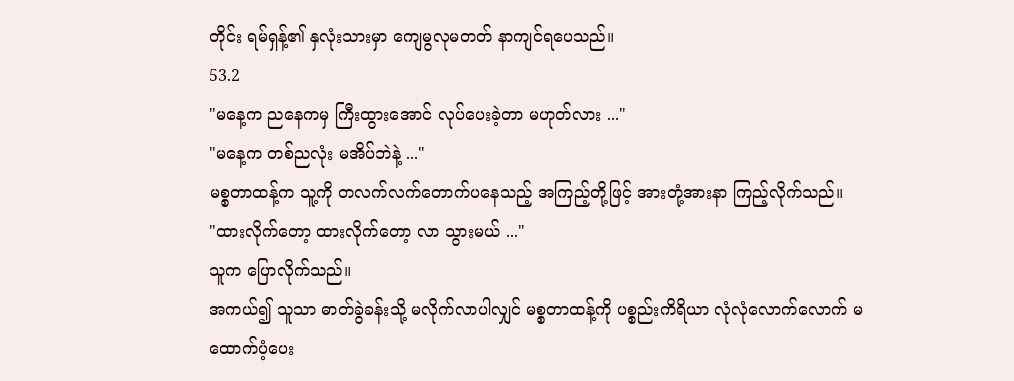တိုင်း ရမ်ရှန့်၏ နှလုံးသားမှာ ကျေမွလုမတတ် နာကျင်ရပေသည်။
53.2
"မနေ့က ညနေကမှ ကြီးထွားအောင် လုပ်ပေးခဲ့တာ မဟုတ်လား ..."
"မနေ့က တစ်ညလုံး မအိပ်ဘဲနဲ့ ..."
မစ္စတာထန့်က သူ့ကို တလက်လက်တောက်ပနေသည့် အကြည့်တို့ဖြင့် အားတုံ့အားနာ ကြည့်လိုက်သည်။
"ထားလိုက်တော့ ထားလိုက်တော့ လာ သွားမယ် ..."
သူက ပြောလိုက်သည်။
အကယ်၍ သူသာ ဓာတ်ခွဲခန်းသို့ မလိုက်လာပါလျှင် မစ္စတာထန့်ကို ပစ္စည်းကိရိယာ လုံလုံလောက်လောက် မထောက်ပံ့ပေး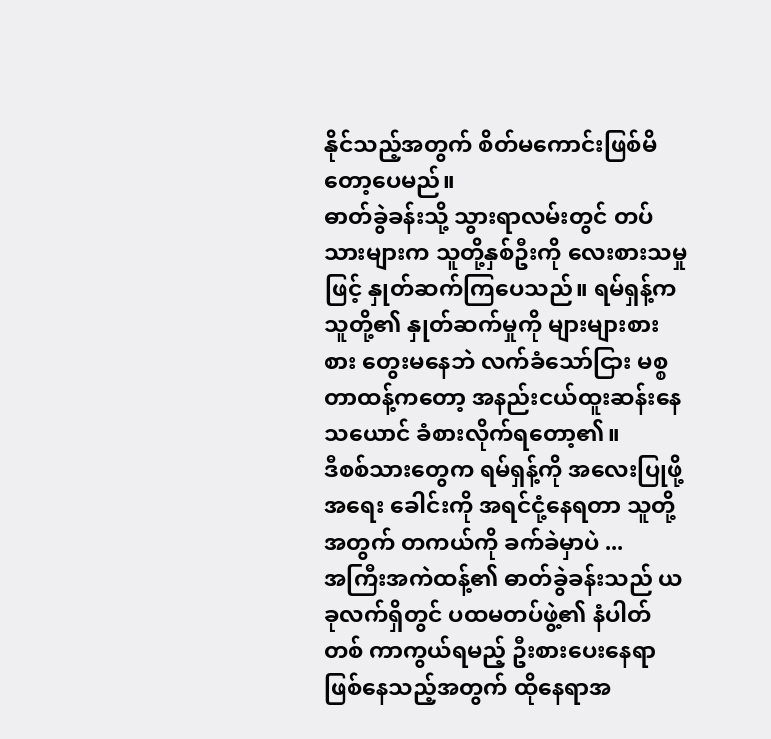နိုင်သည့်အတွက် စိတ်မကောင်းဖြစ်မိတော့ပေမည်။
ဓာတ်ခွဲခန်းသို့ သွားရာလမ်းတွင် တပ်သားများက သူတို့နှစ်ဦးကို လေးစားသမှုဖြင့် နှုတ်ဆက်ကြပေသည်။ ရမ်ရှန့်က သူတို့၏ နှုတ်ဆက်မှုကို များများစားစား တွေးမနေဘဲ လက်ခံသော်ငြား မစ္စတာထန့်ကတော့ အနည်းငယ်ထူးဆန်းနေသယောင် ခံစားလိုက်ရတော့၏။
ဒီစစ်သားတွေက ရမ်ရှန့်ကို အလေးပြုဖို့အရေး ခေါင်းကို အရင်ငုံ့နေရတာ သူတို့အတွက် တကယ်ကို ခက်ခဲမှာပဲ ...
အကြီးအကဲထန့်၏ ဓာတ်ခွဲခန်းသည် ယခုလက်ရှိတွင် ပထမတပ်ဖွဲ့၏ နံပါတ်တစ် ကာကွယ်ရမည့် ဦးစားပေးနေရာ ဖြစ်နေသည့်အတွက် ထိုနေရာအ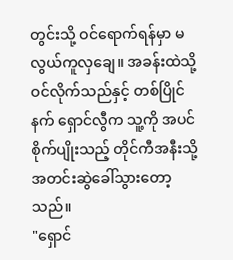တွင်းသို့ ဝင်ရောက်ရန်မှာ မလွယ်ကူလှချေ။ အခန်းထဲသို့ ဝင်လိုက်သည်နှင့် တစ်ပြိုင်နက် ရှောင်လွီက သူ့ကို အပင်စိုက်ပျိုးသည့် တိုင်ကီအနီးသို့ အတင်းဆွဲခေါ်သွားတော့သည်။
"ရှောင်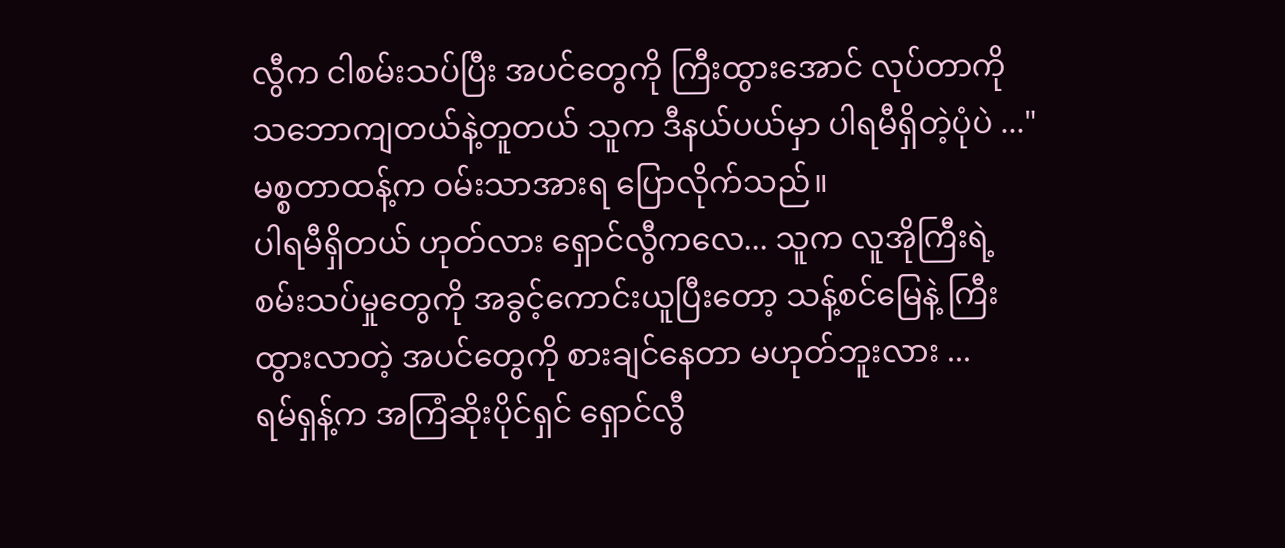လွီက ငါစမ်းသပ်ပြီး အပင်တွေကို ကြီးထွားအောင် လုပ်တာကို သဘောကျတယ်နဲ့တူတယ် သူက ဒီနယ်ပယ်မှာ ပါရမီရှိတဲ့ပုံပဲ ..."
မစ္စတာထန့်က ဝမ်းသာအားရ ပြောလိုက်သည်။
ပါရမီရှိတယ် ဟုတ်လား ရှောင်လွီကလေ... သူက လူအိုကြီးရဲ့ စမ်းသပ်မှုတွေကို အခွင့်ကောင်းယူပြီးတော့ သန့်စင်မြေနဲ့ ကြီးထွားလာတဲ့ အပင်တွေကို စားချင်နေတာ မဟုတ်ဘူးလား ...
ရမ်ရှန့်က အကြံဆိုးပိုင်ရှင် ရှောင်လွီ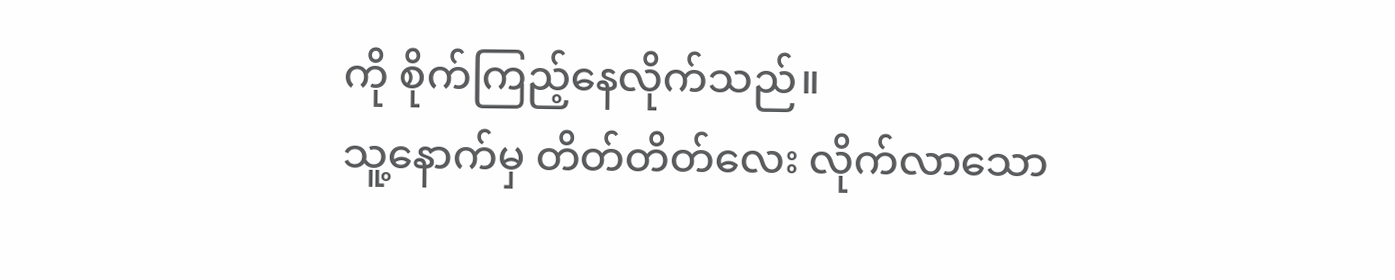ကို စိုက်ကြည့်နေလိုက်သည်။
သူ့နောက်မှ တိတ်တိတ်လေး လိုက်လာသော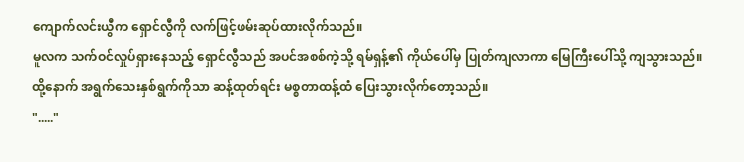ကျောက်လင်းယွီက ရှောင်လွီကို လက်ဖြင့်ဖမ်းဆုပ်ထားလိုက်သည်။
မူလက သက်ဝင်လှုပ်ရှားနေသည့် ရှောင်လွီသည် အပင်အစစ်ကဲ့သို့ ရမ်ရှန့်၏ ကိုယ်ပေါ်မှ ပြုတ်ကျလာကာ မြေကြီးပေါ်သို့ ကျသွားသည်။ ထို့နောက် အရွက်သေးနှစ်ရွက်ကိုသာ ဆန့်ထုတ်ရင်း မစ္စတာထန့်ထံ ပြေးသွားလိုက်တော့သည်။
"....."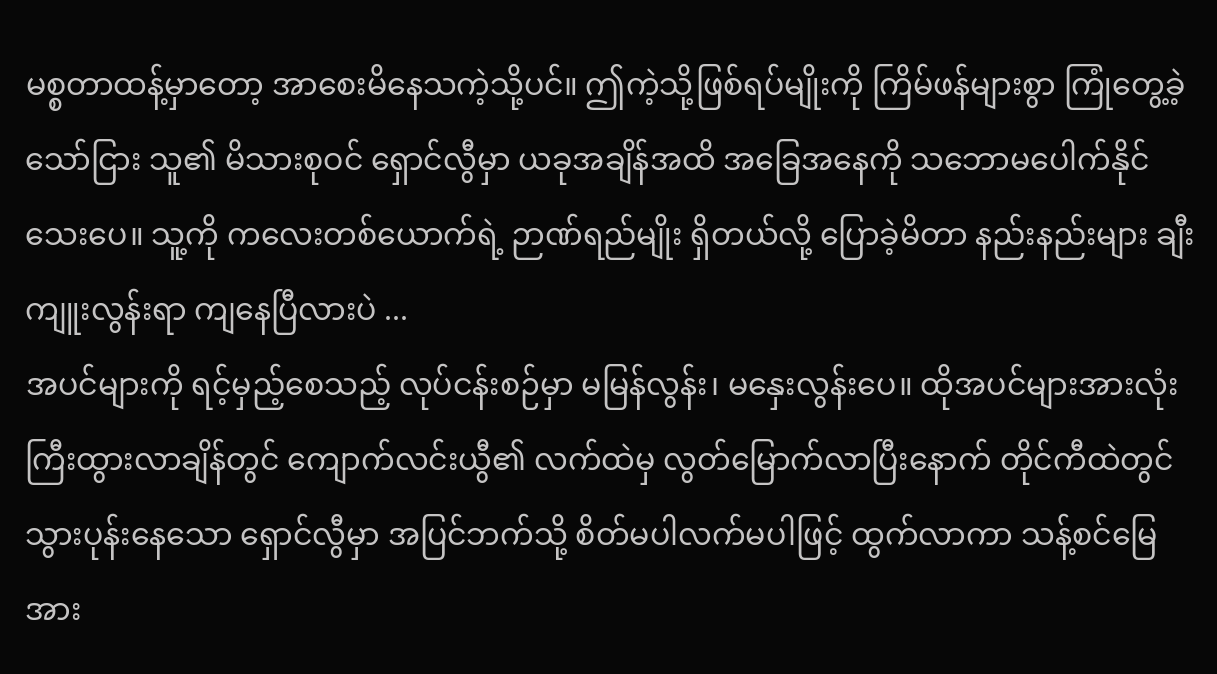မစ္စတာထန့်မှာတော့ အာစေးမိနေသကဲ့သို့ပင်။ ဤကဲ့သို့ဖြစ်ရပ်မျိုးကို ကြိမ်ဖန်များစွာ ကြုံတွေ့ခဲ့သော်ငြား သူ၏ မိသားစုဝင် ရှောင်လွီမှာ ယခုအချိန်အထိ အခြေအနေကို သဘောမပေါက်နိုင်သေးပေ။ သူ့ကို ကလေးတစ်ယောက်ရဲ့ ဉာဏ်ရည်မျိုး ရှိတယ်လို့ ပြောခဲ့မိတာ နည်းနည်းများ ချီးကျူးလွန်းရာ ကျနေပြီလားပဲ ...
အပင်များကို ရင့်မှည့်စေသည့် လုပ်ငန်းစဉ်မှာ မမြန်လွန်း၊ မနှေးလွန်းပေ။ ထိုအပင်များအားလုံး ကြီးထွားလာချိန်တွင် ကျောက်လင်းယွီ၏ လက်ထဲမှ လွတ်မြောက်လာပြီးနောက် တိုင်ကီထဲတွင် သွားပုန်းနေသော ရှောင်လွီမှာ အပြင်ဘက်သို့ စိတ်မပါလက်မပါဖြင့် ထွက်လာကာ သန့်စင်မြေအား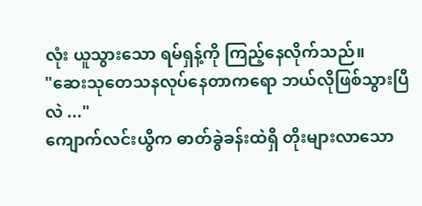လုံး ယူသွားသော ရမ်ရှန့်ကို ကြည့်နေလိုက်သည်။
"ဆေးသုတေသနလုပ်နေတာကရော ဘယ်လိုဖြစ်သွားပြီလဲ ..."
ကျောက်လင်းယွီက ဓာတ်ခွဲခန်းထဲရှိ တိုးများလာသော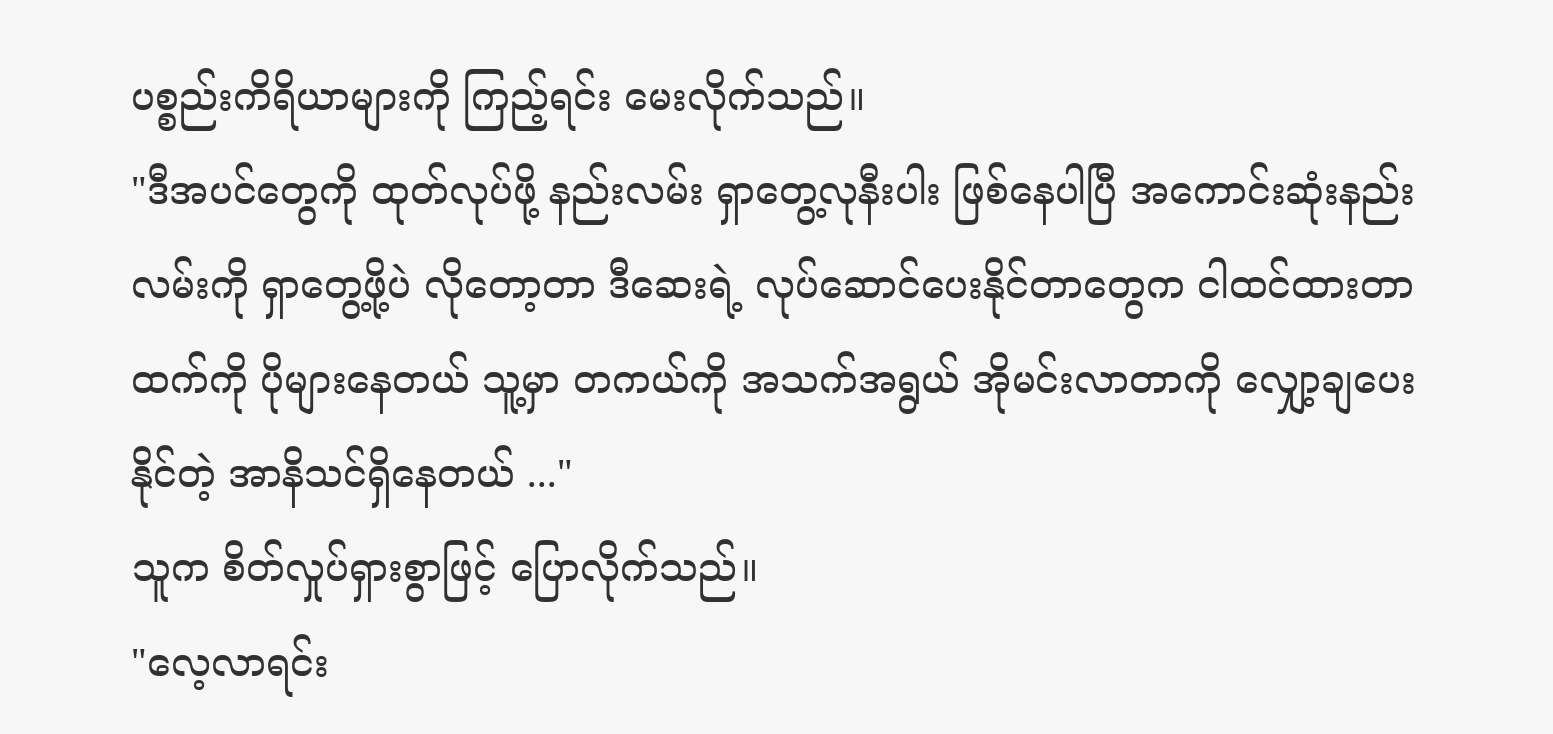ပစ္စည်းကိရိယာများကို ကြည့်ရင်း မေးလိုက်သည်။
"ဒီအပင်တွေကို ထုတ်လုပ်ဖို့ နည်းလမ်း ရှာတွေ့လုနီးပါး ဖြစ်နေပါပြီ အကောင်းဆုံးနည်းလမ်းကို ရှာတွေ့ဖို့ပဲ လိုတော့တာ ဒီဆေးရဲ့ လုပ်ဆောင်ပေးနိုင်တာတွေက ငါထင်ထားတာထက်ကို ပိုများနေတယ် သူ့မှာ တကယ်ကို အသက်အရွယ် အိုမင်းလာတာကို လျှော့ချပေးနိုင်တဲ့ အာနိသင်ရှိနေတယ် ..."
သူက စိတ်လှုပ်ရှားစွာဖြင့် ပြောလိုက်သည်။
"လေ့လာရင်း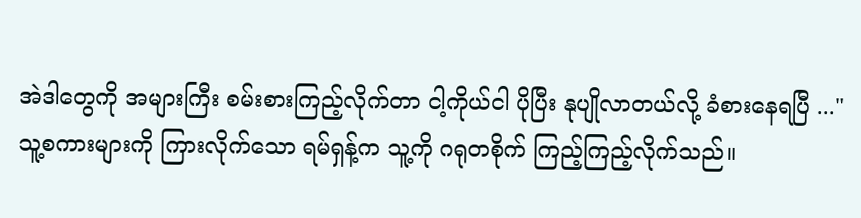အဲဒါတွေကို အများကြီး စမ်းစားကြည့်လိုက်တာ ငါ့ကိုယ်ငါ ပိုပြီး နုပျိုလာတယ်လို့ ခံစားနေရပြီ ..."
သူ့စကားများကို ကြားလိုက်သော ရမ်ရှန့်က သူ့ကို ဂရုတစိုက် ကြည့်ကြည့်လိုက်သည်။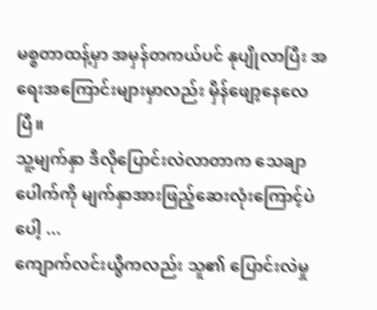မစ္စတာထန့်မှာ အမှန်တကယ်ပင် နုပျိုလာပြီး အရေးအကြောင်းများမှာလည်း မှိန်ဖျော့နေလေပြီ။
သူ့မျက်နှာ ဒီလိုပြောင်းလဲလာတာက သေချာပေါက်ကို မျက်နှာအားဖြည့်ဆေးလုံးကြောင့်ပဲပေါ့ ...
ကျောက်လင်းယွီကလည်း သူ၏ ပြောင်းလဲမှု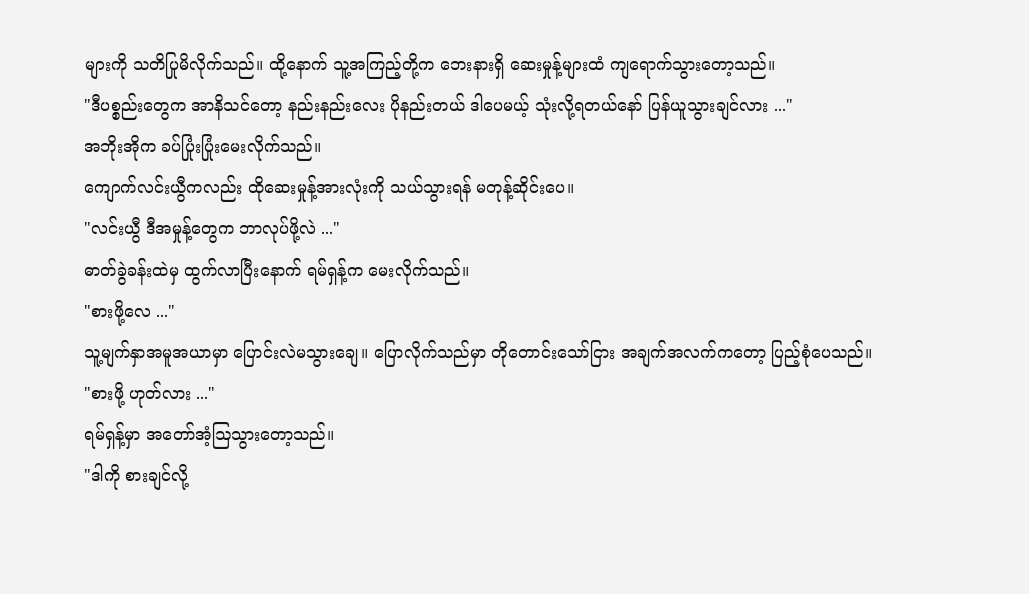များကို သတိပြုမိလိုက်သည်။ ထို့နောက် သူ့အကြည့်တို့က ဘေးနားရှိ ဆေးမှုန့်များထံ ကျရောက်သွားတော့သည်။
"ဒီပစ္စည်းတွေက အာနိသင်တော့ နည်းနည်းလေး ပိုနည်းတယ် ဒါပေမယ့် သုံးလို့ရတယ်နော် ပြန်ယူသွားချင်လား ..."
အဘိုးအိုက ခပ်ပြုံးပြုံးမေးလိုက်သည်။
ကျောက်လင်းယွီကလည်း ထိုဆေးမှုန့်အားလုံးကို သယ်သွားရန် မတုန့်ဆိုင်းပေ။
"လင်းယွီ ဒီအမှုန့်တွေက ဘာလုပ်ဖို့လဲ ..."
ဓာတ်ခွဲခန်းထဲမှ ထွက်လာပြီးနောက် ရမ်ရှန့်က မေးလိုက်သည်။
"စားဖို့လေ ..."
သူ့မျက်နှာအမူအယာမှာ ပြောင်းလဲမသွားချေ။ ပြောလိုက်သည်မှာ တိုတောင်းသော်ငြား အချက်အလက်ကတော့ ပြည့်စုံပေသည်။
"စားဖို့ ဟုတ်လား ..."
ရမ်ရှန့်မှာ အတော်အံ့ဩသွားတော့သည်။
"ဒါကို စားချင်လို့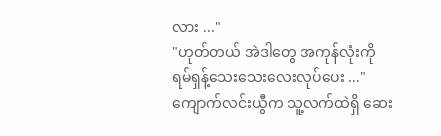လား ..."
"ဟုတ်တယ် အဲဒါတွေ အကုန်လုံးကို ရမ်ရှန့်သေးသေးလေးလုပ်ပေး ..."
ကျောက်လင်းယွီက သူ့လက်ထဲရှိ ဆေး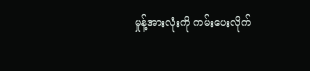မှုန့်အားလုံးကို ကမ်းပေးလိုက်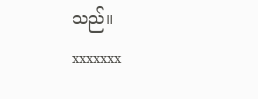သည်။
xxxxxxx